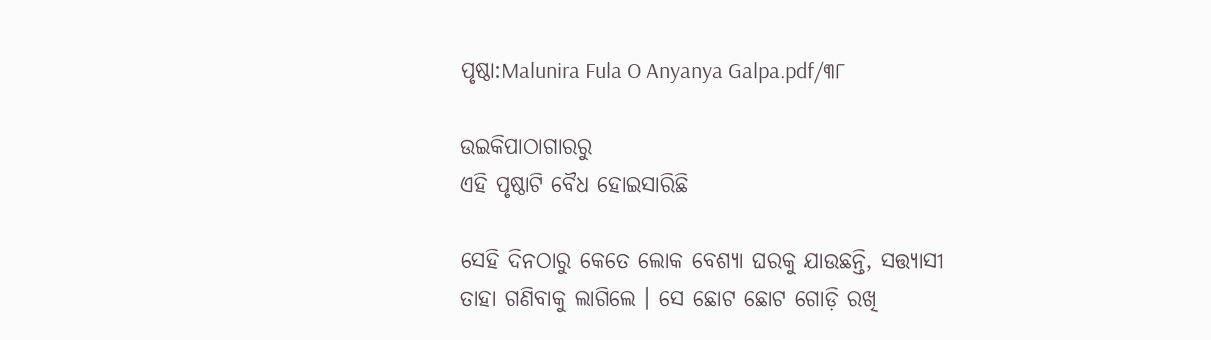ପୃଷ୍ଠା:Malunira Fula O Anyanya Galpa.pdf/୩୮

ଉଇକିପାଠାଗାର‌ରୁ
ଏହି ପୃଷ୍ଠାଟି ବୈଧ ହୋଇସାରିଛି

ସେହି ଦିନଠାରୁ କେତେ ଲୋକ ବେଶ୍ୟା ଘରକୁ ଯାଉଛନ୍ତି, ସତ୍ତ୍ୟାସୀ ତାହା ଗଣିବାକୁ ଲାଗିଲେ । ସେ ଛୋଟ ଛୋଟ ଗୋଡ଼ି ରଖି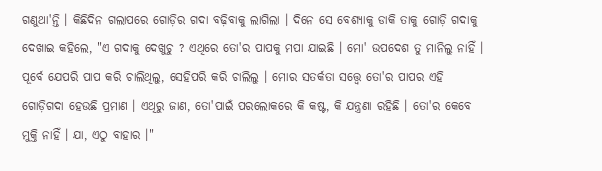ଗଣୁଥା'ନ୍ତି । କିଛିଦିନ ଗଲାପରେ ଗୋଡ଼ିର ଗଦା ବଢ଼ିବାକୁ ଲାଗିଲା । ଦିନେ ସେ ବେଶ୍ୟାକୁ ଡାକି ତାକୁ ଗୋଡ଼ି ଗଦାକୁ ଦେଖାଇ କହିଲେ, "ଏ ଗଦାକୁ ଦେଖୁଚୁ ? ଏଥିରେ ତୋ'ର ପାପକୁ ମପା ଯାଇଛି । ମୋ' ଉପଦେଶ ତୁ ମାନିଲୁ ନାହିଁ । ପୂର୍ବେ ଯେପରି ପାପ କରି ଚାଲିଥିଲୁ, ସେହିପରି କରି ଚାଲିଲୁ । ମୋର ସତର୍କତା ସତ୍ତ୍ୱେ ତୋ'ର ପାପର ଏହି ଗୋଡ଼ିଗଦା ହେଉଛି ପ୍ରମାଣ । ଏଥିରୁ ଜାଣ, ତୋ'ପାଇଁ ପରଲୋକରେ କି କଷ୍ଟ, କି ଯନ୍ତ୍ରଣା ରହିଛି । ତୋ'ର କେବେ ମୁକ୍ତି ନାହିଁ । ଯା, ଏଠୁ ବାହାର ।"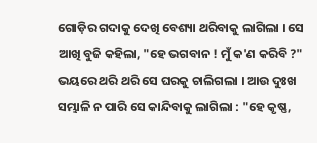ଗୋଡ଼ିର ଗଦାକୁ ଦେଖି ବେଶ୍ୟା ଥରିବାକୁ ଲାଗିଲା । ସେ ଆଖି ବୁଜି କହିଲା, "ହେ ଭଗବାନ ! ମୁଁ କ'ଣ କରିବି ?" ଭୟରେ ଥରି ଥରି ସେ ଘରକୁ ଚାଲିଗଲା । ଆଉ ଦୁଃଖ ସମ୍ଭାଳି ନ ପାରି ସେ କାନ୍ଦିବାକୁ ଲାଗିଲା : "ହେ କୃଷ୍ଣ,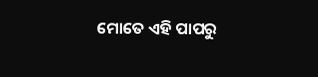ମୋତେ ଏହି ପାପରୁ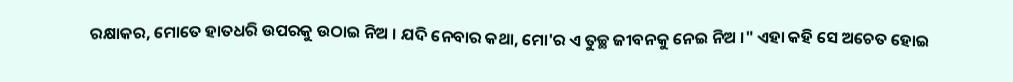ରକ୍ଷାକର, ମୋତେ ହାତଧରି ଉପରକୁ ଉଠାଇ ନିଅ । ଯଦି ନେବାର କଥା, ମୋ'ର ଏ ତୁଚ୍ଛ ଜୀବନକୁ ନେଇ ନିଅ ।" ଏହା କହି ସେ ଅଚେତ ହୋଇ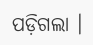ପଡ଼ିଗଲା ।